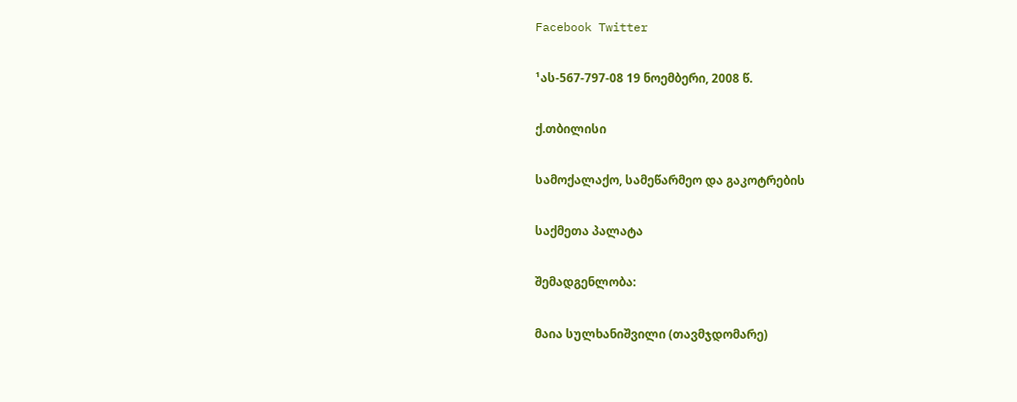Facebook Twitter

¹ას-567-797-08 19 ნოემბერი, 2008 წ.

ქ.თბილისი

სამოქალაქო, სამეწარმეო და გაკოტრების

საქმეთა პალატა

შემადგენლობა:

მაია სულხანიშვილი (თავმჯდომარე)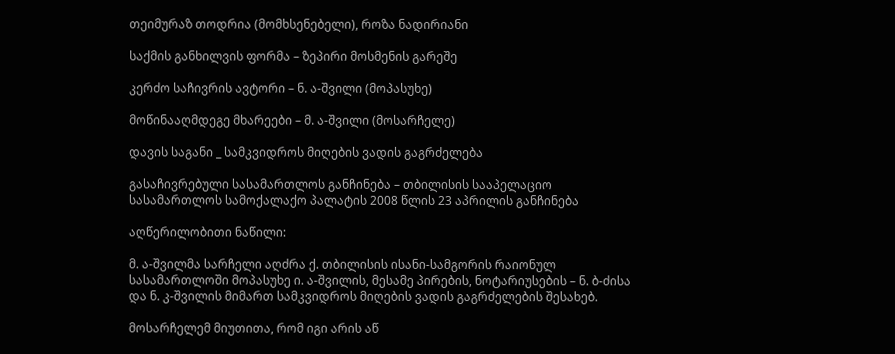თეიმურაზ თოდრია (მომხსენებელი), როზა ნადირიანი

საქმის განხილვის ფორმა – ზეპირი მოსმენის გარეშე

კერძო საჩივრის ავტორი – ნ. ა-შვილი (მოპასუხე)

მოწინააღმდეგე მხარეები – მ. ა-შვილი (მოსარჩელე)

დავის საგანი _ სამკვიდროს მიღების ვადის გაგრძელება

გასაჩივრებული სასამართლოს განჩინება – თბილისის სააპელაციო სასამართლოს სამოქალაქო პალატის 2008 წლის 23 აპრილის განჩინება

აღწერილობითი ნაწილი:

მ. ა-შვილმა სარჩელი აღძრა ქ. თბილისის ისანი-სამგორის რაიონულ სასამართლოში მოპასუხე ი. ა-შვილის, მესამე პირების, ნოტარიუსების – ნ. ბ-ძისა და ნ. კ-შვილის მიმართ სამკვიდროს მიღების ვადის გაგრძელების შესახებ.

მოსარჩელემ მიუთითა, რომ იგი არის აწ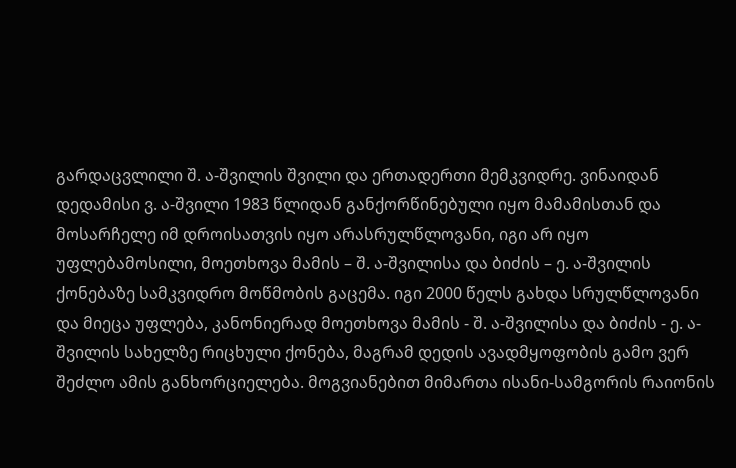გარდაცვლილი შ. ა-შვილის შვილი და ერთადერთი მემკვიდრე. ვინაიდან დედამისი ვ. ა-შვილი 1983 წლიდან განქორწინებული იყო მამამისთან და მოსარჩელე იმ დროისათვის იყო არასრულწლოვანი, იგი არ იყო უფლებამოსილი, მოეთხოვა მამის – შ. ა-შვილისა და ბიძის – ე. ა-შვილის ქონებაზე სამკვიდრო მოწმობის გაცემა. იგი 2000 წელს გახდა სრულწლოვანი და მიეცა უფლება, კანონიერად მოეთხოვა მამის - შ. ა-შვილისა და ბიძის - ე. ა-შვილის სახელზე რიცხული ქონება, მაგრამ დედის ავადმყოფობის გამო ვერ შეძლო ამის განხორციელება. მოგვიანებით მიმართა ისანი-სამგორის რაიონის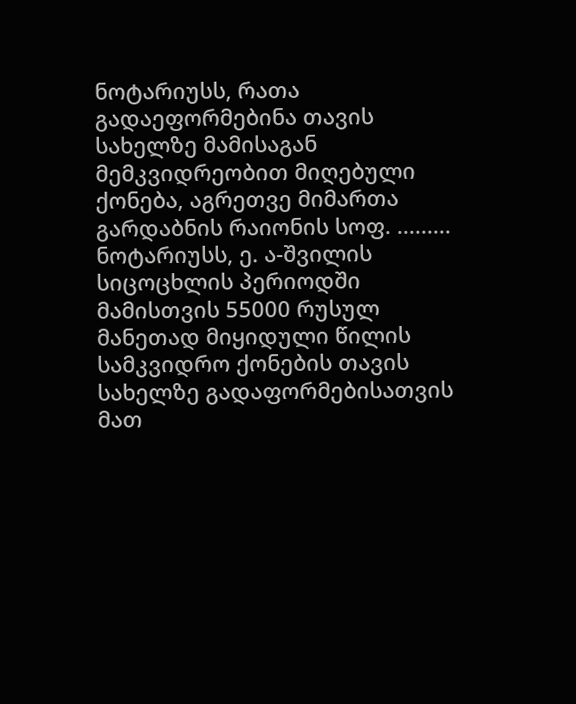ნოტარიუსს, რათა გადაეფორმებინა თავის სახელზე მამისაგან მემკვიდრეობით მიღებული ქონება, აგრეთვე მიმართა გარდაბნის რაიონის სოფ. ......... ნოტარიუსს, ე. ა-შვილის სიცოცხლის პერიოდში მამისთვის 55000 რუსულ მანეთად მიყიდული წილის სამკვიდრო ქონების თავის სახელზე გადაფორმებისათვის მათ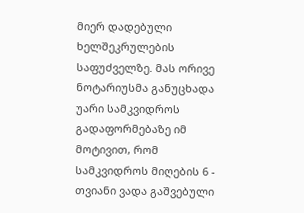მიერ დადებული ხელშეკრულების საფუძველზე. მას ორივე ნოტარიუსმა განუცხადა უარი სამკვიდროს გადაფორმებაზე იმ მოტივით, რომ სამკვიდროს მიღების 6 - თვიანი ვადა გაშვებული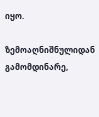იყო.

ზემოაღნიშნულიდან გამომდინარე,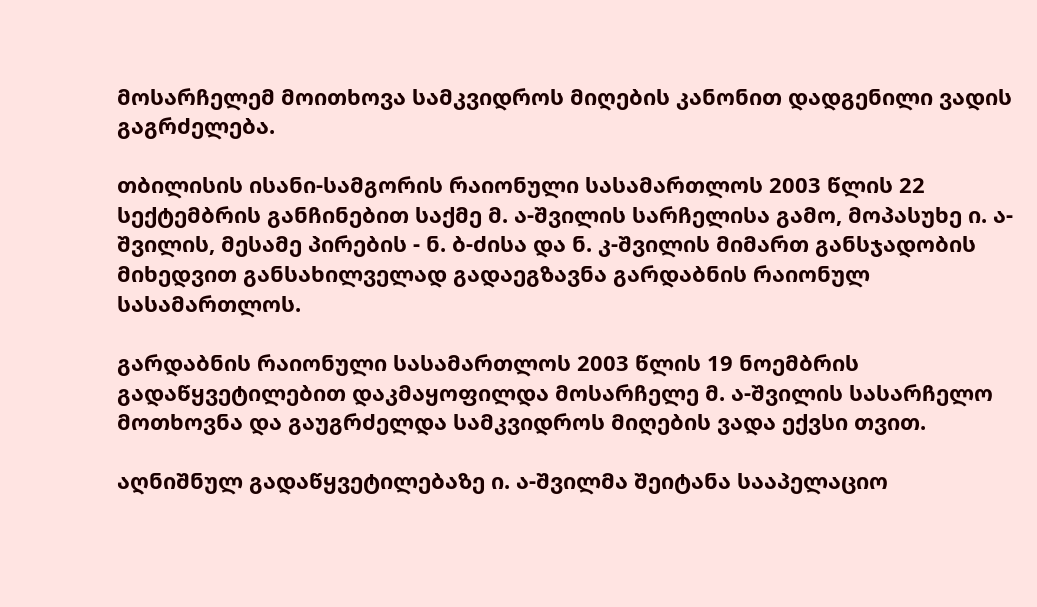მოსარჩელემ მოითხოვა სამკვიდროს მიღების კანონით დადგენილი ვადის გაგრძელება.

თბილისის ისანი-სამგორის რაიონული სასამართლოს 2003 წლის 22 სექტემბრის განჩინებით საქმე მ. ა-შვილის სარჩელისა გამო, მოპასუხე ი. ა-შვილის, მესამე პირების - ნ. ბ-ძისა და ნ. კ-შვილის მიმართ განსჯადობის მიხედვით განსახილველად გადაეგზავნა გარდაბნის რაიონულ სასამართლოს.

გარდაბნის რაიონული სასამართლოს 2003 წლის 19 ნოემბრის გადაწყვეტილებით დაკმაყოფილდა მოსარჩელე მ. ა-შვილის სასარჩელო მოთხოვნა და გაუგრძელდა სამკვიდროს მიღების ვადა ექვსი თვით.

აღნიშნულ გადაწყვეტილებაზე ი. ა-შვილმა შეიტანა სააპელაციო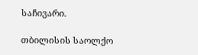საჩივარი.

თბილისის საოლქო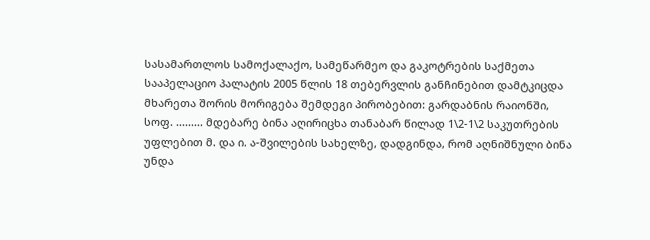სასამართლოს სამოქალაქო, სამეწარმეო და გაკოტრების საქმეთა სააპელაციო პალატის 2005 წლის 18 თებერვლის განჩინებით დამტკიცდა მხარეთა შორის მორიგება შემდეგი პირობებით: გარდაბნის რაიონში, სოფ. ......... მდებარე ბინა აღირიცხა თანაბარ წილად 1\2-1\2 საკუთრების უფლებით მ. და ი. ა-შვილების სახელზე, დადგინდა, რომ აღნიშნული ბინა უნდა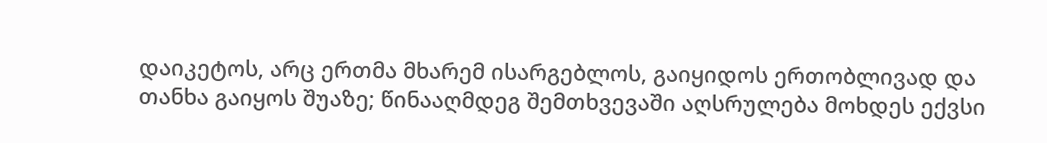დაიკეტოს, არც ერთმა მხარემ ისარგებლოს, გაიყიდოს ერთობლივად და თანხა გაიყოს შუაზე; წინააღმდეგ შემთხვევაში აღსრულება მოხდეს ექვსი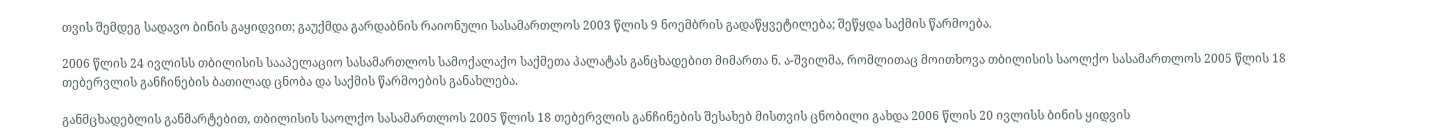თვის შემდეგ სადავო ბინის გაყიდვით; გაუქმდა გარდაბნის რაიონული სასამართლოს 2003 წლის 9 ნოემბრის გადაწყვეტილება; შეწყდა საქმის წარმოება.

2006 წლის 24 ივლისს თბილისის სააპელაციო სასამართლოს სამოქალაქო საქმეთა პალატას განცხადებით მიმართა ნ. ა-შვილმა, რომლითაც მოითხოვა თბილისის საოლქო სასამართლოს 2005 წლის 18 თებერვლის განჩინების ბათილად ცნობა და საქმის წარმოების განახლება.

განმცხადებლის განმარტებით, თბილისის საოლქო სასამართლოს 2005 წლის 18 თებერვლის განჩინების შესახებ მისთვის ცნობილი გახდა 2006 წლის 20 ივლისს ბინის ყიდვის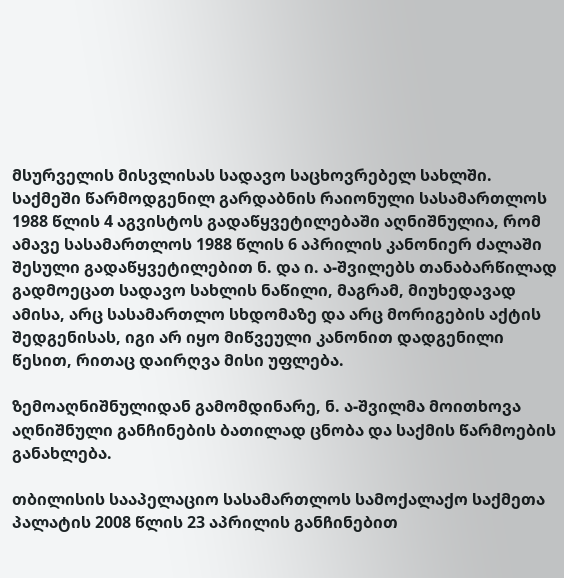მსურველის მისვლისას სადავო საცხოვრებელ სახლში. საქმეში წარმოდგენილ გარდაბნის რაიონული სასამართლოს 1988 წლის 4 აგვისტოს გადაწყვეტილებაში აღნიშნულია, რომ ამავე სასამართლოს 1988 წლის 6 აპრილის კანონიერ ძალაში შესული გადაწყვეტილებით ნ. და ი. ა-შვილებს თანაბარწილად გადმოეცათ სადავო სახლის ნაწილი, მაგრამ, მიუხედავად ამისა, არც სასამართლო სხდომაზე და არც მორიგების აქტის შედგენისას, იგი არ იყო მიწვეული კანონით დადგენილი წესით, რითაც დაირღვა მისი უფლება.

ზემოაღნიშნულიდან გამომდინარე, ნ. ა-შვილმა მოითხოვა აღნიშნული განჩინების ბათილად ცნობა და საქმის წარმოების განახლება.

თბილისის სააპელაციო სასამართლოს სამოქალაქო საქმეთა პალატის 2008 წლის 23 აპრილის განჩინებით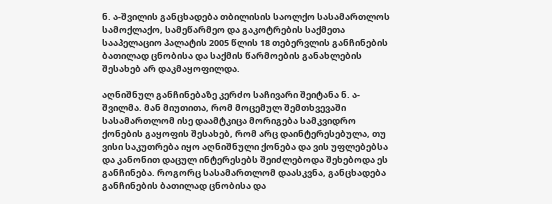ნ. ა-შვილის განცხადება თბილისის საოლქო სასამართლოს სამოქლაქო, სამეწარმეო და გაკოტრების საქმეთა სააპელაციო პალატის 2005 წლის 18 თებერვლის განჩინების ბათილად ცნობისა და საქმის წარმოების განახლების შესახებ არ დაკმაყოფილდა.

აღნიშნულ განჩინებაზე კერძო საჩივარი შეიტანა ნ. ა-შვილმა. მან მიუთითა, რომ მოცემულ შემთხვევაში სასამართლომ ისე დაამტკიცა მორიგება სამკვიდრო ქონების გაყოფის შესახებ, რომ არც დაინტერესებულა, თუ ვისი საკუთრება იყო აღნიშნული ქონება და ვის უფლებებსა და კანონით დაცულ ინტერესებს შეიძლებოდა შეხებოდა ეს განჩინება. როგორც სასამართლომ დაასკვნა, განცხადება განჩინების ბათილად ცნობისა და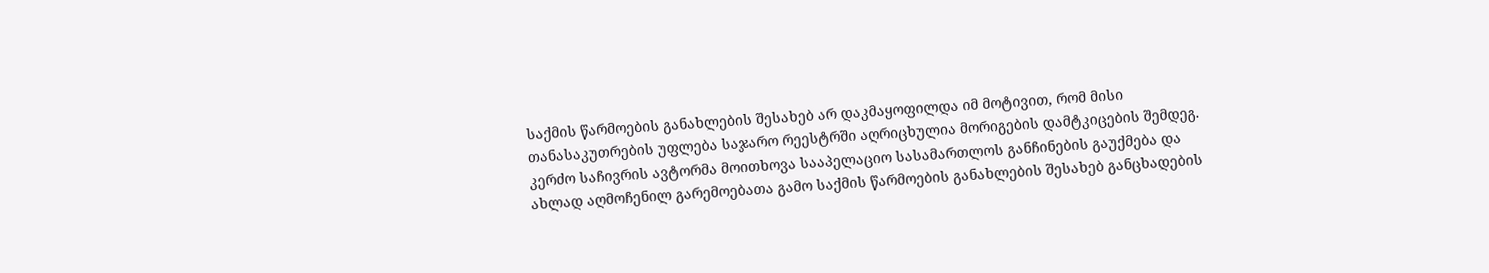საქმის წარმოების განახლების შესახებ არ დაკმაყოფილდა იმ მოტივით, რომ მისი თანასაკუთრების უფლება საჯარო რეესტრში აღრიცხულია მორიგების დამტკიცების შემდეგ. კერძო საჩივრის ავტორმა მოითხოვა სააპელაციო სასამართლოს განჩინების გაუქმება და ახლად აღმოჩენილ გარემოებათა გამო საქმის წარმოების განახლების შესახებ განცხადების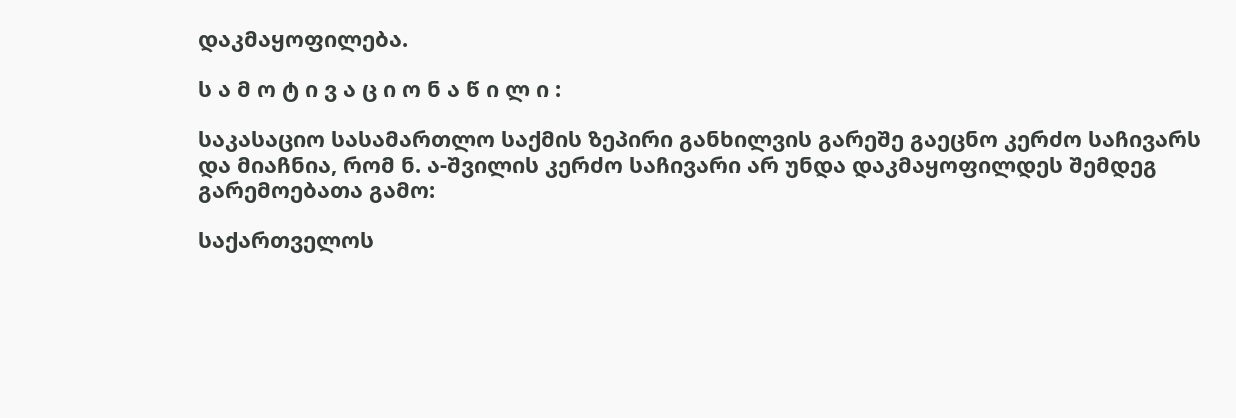დაკმაყოფილება.

ს ა მ ო ტ ი ვ ა ც ი ო ნ ა წ ი ლ ი :

საკასაციო სასამართლო საქმის ზეპირი განხილვის გარეშე გაეცნო კერძო საჩივარს და მიაჩნია, რომ ნ. ა-შვილის კერძო საჩივარი არ უნდა დაკმაყოფილდეს შემდეგ გარემოებათა გამო:

საქართველოს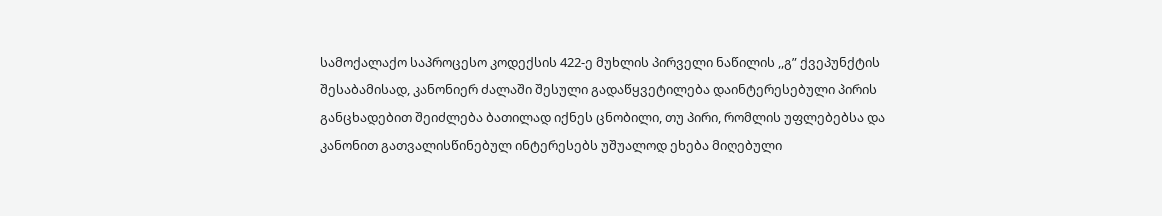სამოქალაქო საპროცესო კოდექსის 422-ე მუხლის პირველი ნაწილის ,,გ” ქვეპუნქტის შესაბამისად, კანონიერ ძალაში შესული გადაწყვეტილება დაინტერესებული პირის განცხადებით შეიძლება ბათილად იქნეს ცნობილი, თუ პირი, რომლის უფლებებსა და კანონით გათვალისწინებულ ინტერესებს უშუალოდ ეხება მიღებული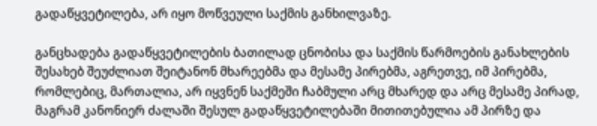გადაწყვეტილება, არ იყო მოწვეული საქმის განხილვაზე.

განცხადება გადაწყვეტილების ბათილად ცნობისა და საქმის წარმოების განახლების შესახებ შეუძლიათ შეიტანონ მხარეებმა და მესამე პირებმა, აგრეთვე, იმ პირებმა, რომლებიც, მართალია, არ იყვნენ საქმეში ჩაბმული არც მხარედ და არც მესამე პირად, მაგრამ კანონიერ ძალაში შესულ გადაწყვეტილებაში მითითებულია ამ პირზე და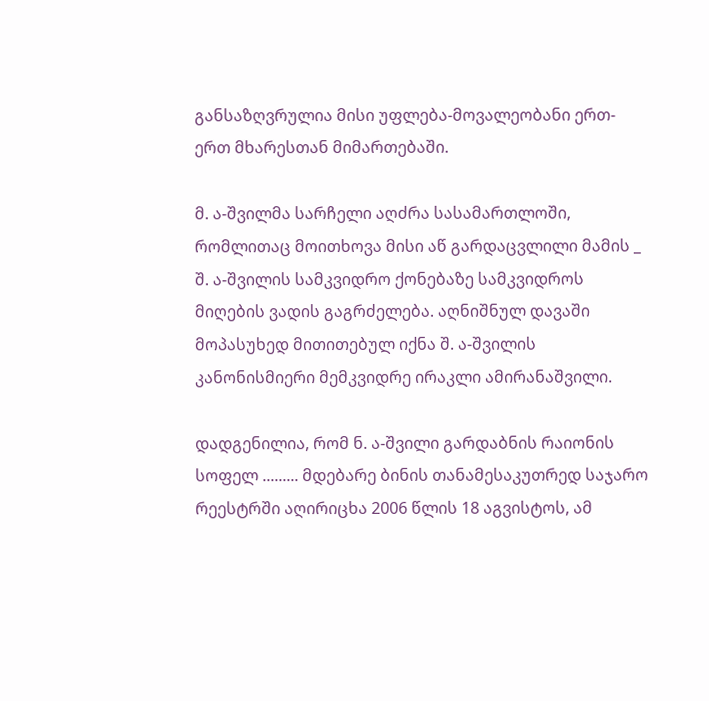განსაზღვრულია მისი უფლება-მოვალეობანი ერთ-ერთ მხარესთან მიმართებაში.

მ. ა-შვილმა სარჩელი აღძრა სასამართლოში, რომლითაც მოითხოვა მისი აწ გარდაცვლილი მამის _ შ. ა-შვილის სამკვიდრო ქონებაზე სამკვიდროს მიღების ვადის გაგრძელება. აღნიშნულ დავაში მოპასუხედ მითითებულ იქნა შ. ა-შვილის კანონისმიერი მემკვიდრე ირაკლი ამირანაშვილი.

დადგენილია, რომ ნ. ა-შვილი გარდაბნის რაიონის სოფელ ......... მდებარე ბინის თანამესაკუთრედ საჯარო რეესტრში აღირიცხა 2006 წლის 18 აგვისტოს, ამ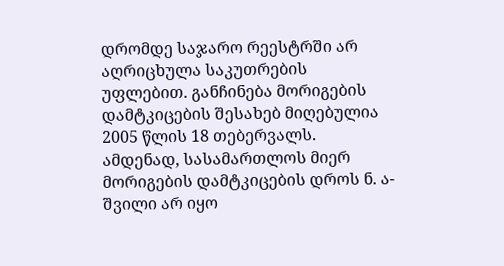დრომდე საჯარო რეესტრში არ აღრიცხულა საკუთრების უფლებით. განჩინება მორიგების დამტკიცების შესახებ მიღებულია 2005 წლის 18 თებერვალს. ამდენად, სასამართლოს მიერ მორიგების დამტკიცების დროს ნ. ა-შვილი არ იყო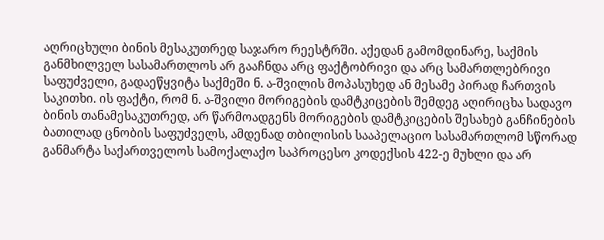აღრიცხული ბინის მესაკუთრედ საჯარო რეესტრში. აქედან გამომდინარე, საქმის განმხილველ სასამართლოს არ გააჩნდა არც ფაქტობრივი და არც სამართლებრივი საფუძველი, გადაეწყვიტა საქმეში ნ. ა-შვილის მოპასუხედ ან მესამე პირად ჩართვის საკითხი. ის ფაქტი, რომ ნ. ა-შვილი მორიგების დამტკიცების შემდეგ აღირიცხა სადავო ბინის თანამესაკუთრედ, არ წარმოადგენს მორიგების დამტკიცების შესახებ განჩინების ბათილად ცნობის საფუძველს, ამდენად თბილისის სააპელაციო სასამართლომ სწორად განმარტა საქართველოს სამოქალაქო საპროცესო კოდექსის 422-ე მუხლი და არ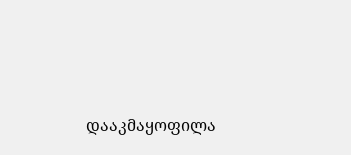დააკმაყოფილა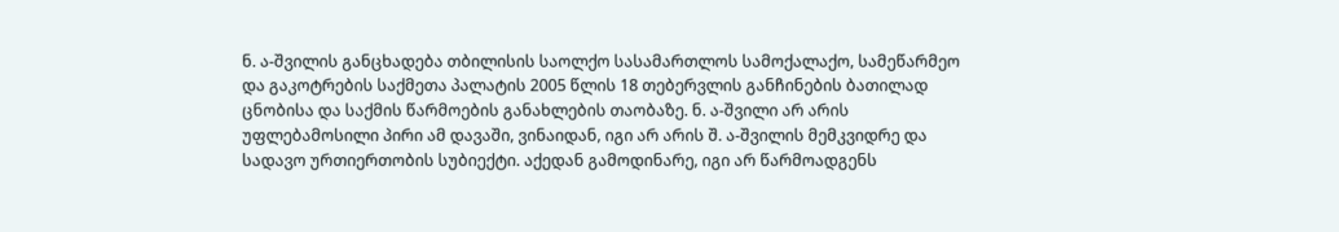ნ. ა-შვილის განცხადება თბილისის საოლქო სასამართლოს სამოქალაქო, სამეწარმეო და გაკოტრების საქმეთა პალატის 2005 წლის 18 თებერვლის განჩინების ბათილად ცნობისა და საქმის წარმოების განახლების თაობაზე. ნ. ა-შვილი არ არის უფლებამოსილი პირი ამ დავაში, ვინაიდან, იგი არ არის შ. ა-შვილის მემკვიდრე და სადავო ურთიერთობის სუბიექტი. აქედან გამოდინარე, იგი არ წარმოადგენს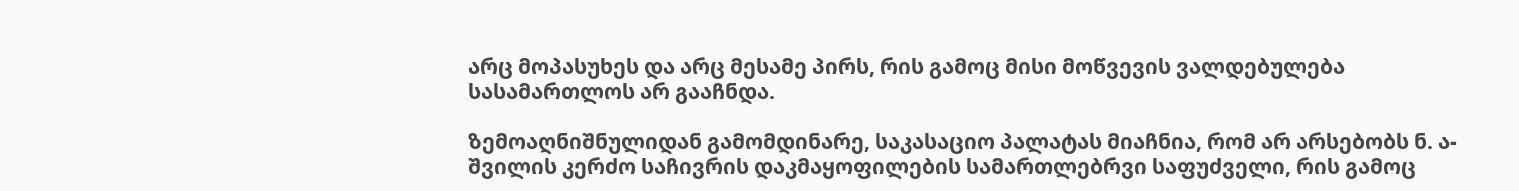არც მოპასუხეს და არც მესამე პირს, რის გამოც მისი მოწვევის ვალდებულება სასამართლოს არ გააჩნდა.

ზემოაღნიშნულიდან გამომდინარე, საკასაციო პალატას მიაჩნია, რომ არ არსებობს ნ. ა-შვილის კერძო საჩივრის დაკმაყოფილების სამართლებრვი საფუძველი, რის გამოც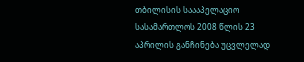თბილისის საააპელაციო სასამართლოს 2008 წლის 23 აპრილის განჩინება უცვლელად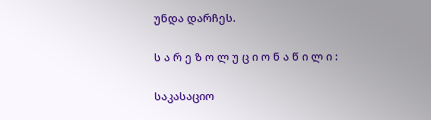უნდა დარჩეს.

ს ა რ ე ზ ო ლ უ ც ი ო ნ ა წ ი ლ ი :

საკასაციო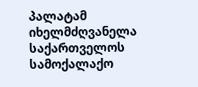პალატამ იხელმძღვანელა საქართველოს სამოქალაქო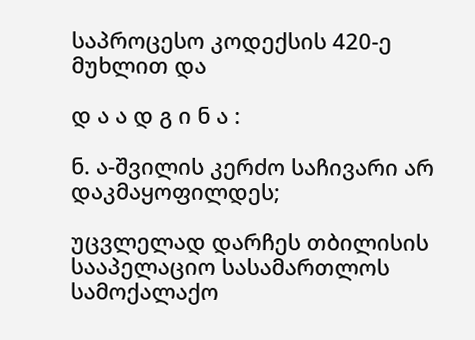საპროცესო კოდექსის 420-ე მუხლით და

დ ა ა დ გ ი ნ ა :

ნ. ა-შვილის კერძო საჩივარი არ დაკმაყოფილდეს;

უცვლელად დარჩეს თბილისის სააპელაციო სასამართლოს სამოქალაქო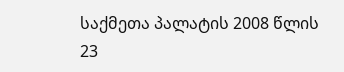საქმეთა პალატის 2008 წლის 23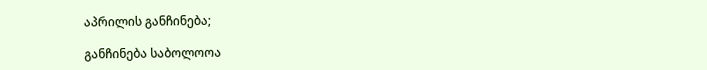აპრილის განჩინება;

განჩინება საბოლოოა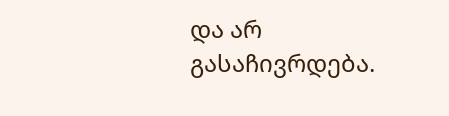და არ გასაჩივრდება.